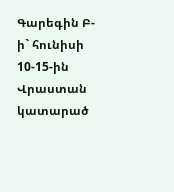Գարեգին Բ-ի` հունիսի 10-15-ին Վրաստան կատարած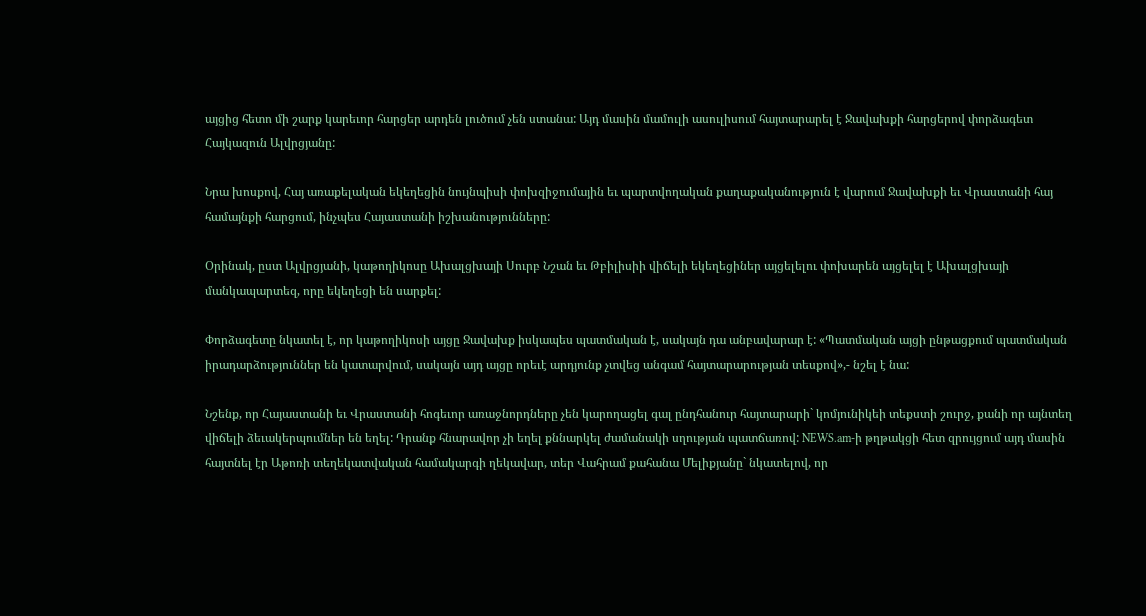այցից հետո մի շարք կարեւոր հարցեր արդեն լուծում չեն ստանա: Այդ մասին մամուլի ասուլիսում հայտարարել է Ջավախքի հարցերով փորձագետ Հայկազուն Ալվրցյանը:

Նրա խոսքով, Հայ առաքելական եկեղեցին նույնպիսի փոխզիջումային եւ պարտվողական քաղաքականություն է վարում Ջավախքի եւ Վրաստանի հայ համայնքի հարցում, ինչպես Հայաստանի իշխանությունները:

Օրինակ, ըստ Ալվրցյանի, կաթողիկոսը Ախալցխայի Սուրբ Նշան եւ Թբիլիսիի վիճելի եկեղեցիներ այցելելու փոխարեն այցելել է Ախալցխայի մանկապարտեզ, որը եկեղեցի են սարքել:

Փորձագետը նկատել է, որ կաթողիկոսի այցը Ջավախք իսկապես պատմական է, սակայն դա անբավարար է: «Պատմական այցի ընթացքում պատմական իրադարձություններ են կատարվում, սակայն այդ այցը որեւէ արդյունք չտվեց անգամ հայտարարության տեսքով»,- նշել է նա:

Նշենք, որ Հայաստանի եւ Վրաստանի հոգեւոր առաջնորդները չեն կարողացել գալ ընդհանուր հայտարարի` կոմյունիկեի տեքստի շուրջ, քանի որ այնտեղ վիճելի ձեւակերպումներ են եղել: Դրանք հնարավոր չի եղել քննարկել ժամանակի սղության պատճառով: NEWS.am-ի թղթակցի հետ զրույցում այդ մասին հայտնել էր Աթոռի տեղեկատվական համակարգի ղեկավար, տեր Վահրամ քահանա Մելիքյանը` նկատելով, որ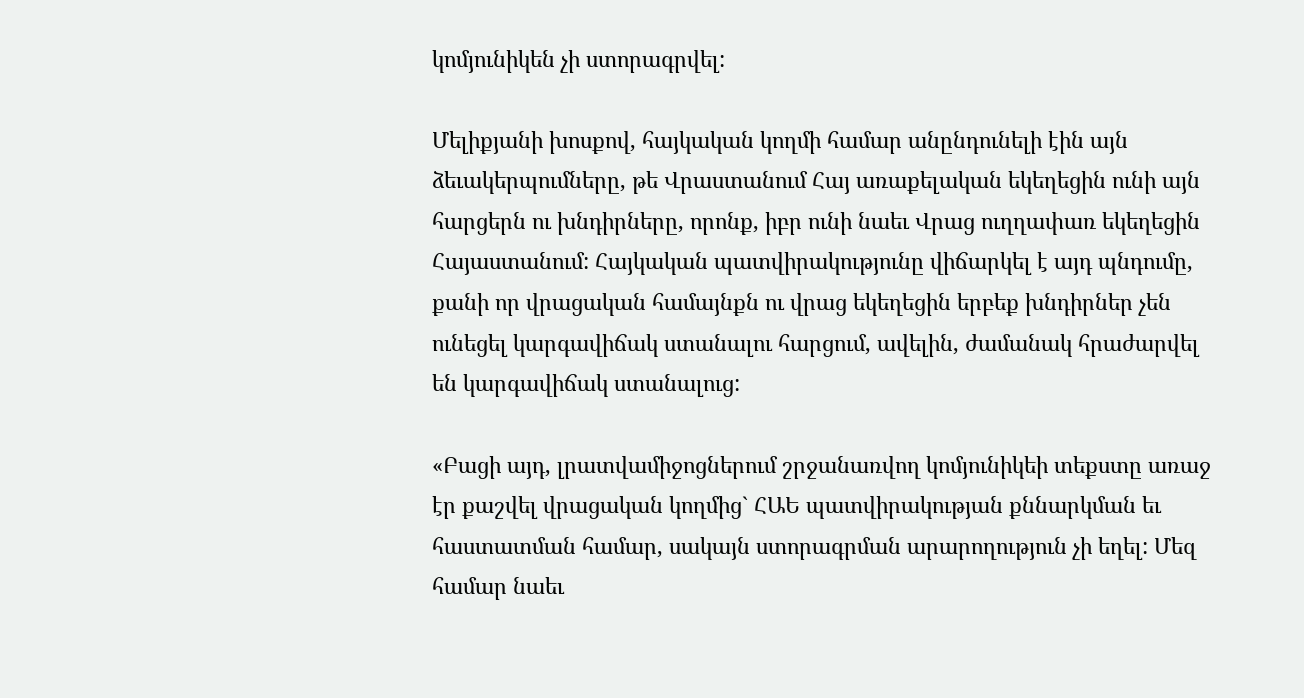կոմյունիկեն չի ստորագրվել:

Մելիքյանի խոսքով, հայկական կողմի համար անընդունելի էին այն ձեւակերպումները, թե Վրաստանում Հայ առաքելական եկեղեցին ունի այն հարցերն ու խնդիրները, որոնք, իբր ունի նաեւ Վրաց ուղղափառ եկեղեցին Հայաստանում: Հայկական պատվիրակությունը վիճարկել է այդ պնդումը, քանի որ վրացական համայնքն ու վրաց եկեղեցին երբեք խնդիրներ չեն ունեցել կարգավիճակ ստանալու հարցում, ավելին, ժամանակ հրաժարվել են կարգավիճակ ստանալուց:

«Բացի այդ, լրատվամիջոցներում շրջանառվող կոմյունիկեի տեքստը առաջ էր քաշվել վրացական կողմից` ՀԱԵ պատվիրակության քննարկման եւ հաստատման համար, սակայն ստորագրման արարողություն չի եղել: Մեզ համար նաեւ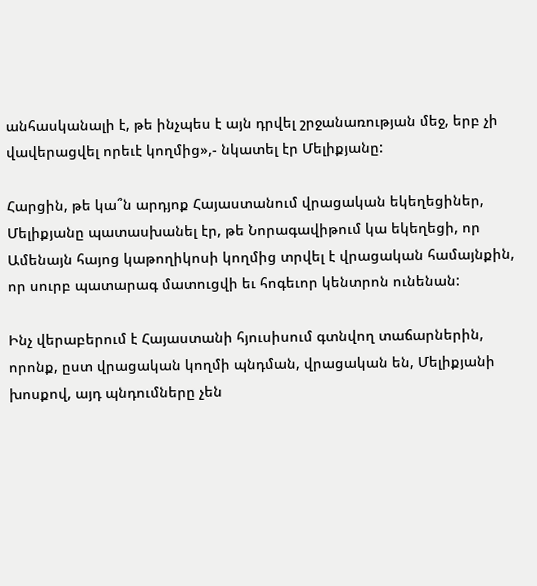անհասկանալի է, թե ինչպես է այն դրվել շրջանառության մեջ, երբ չի վավերացվել որեւէ կողմից»,- նկատել էր Մելիքյանը:

Հարցին, թե կա՞ն արդյոք Հայաստանում վրացական եկեղեցիներ, Մելիքյանը պատասխանել էր, թե Նորագավիթում կա եկեղեցի, որ Ամենայն հայոց կաթողիկոսի կողմից տրվել է վրացական համայնքին, որ սուրբ պատարագ մատուցվի եւ հոգեւոր կենտրոն ունենան:

Ինչ վերաբերում է Հայաստանի հյուսիսում գտնվող տաճարներին, որոնք, ըստ վրացական կողմի պնդման, վրացական են, Մելիքյանի խոսքով, այդ պնդումները չեն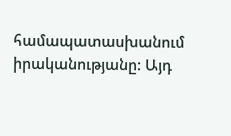համապատասխանում իրականությանը: Այդ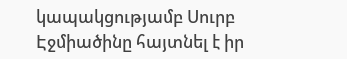կապակցությամբ Սուրբ Էջմիածինը հայտնել է իր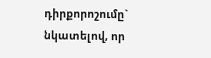դիրքորոշումը` նկատելով, որ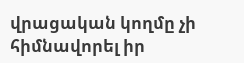վրացական կողմը չի հիմնավորել իր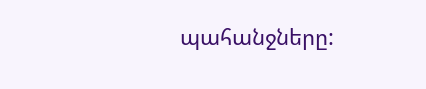պահանջները: